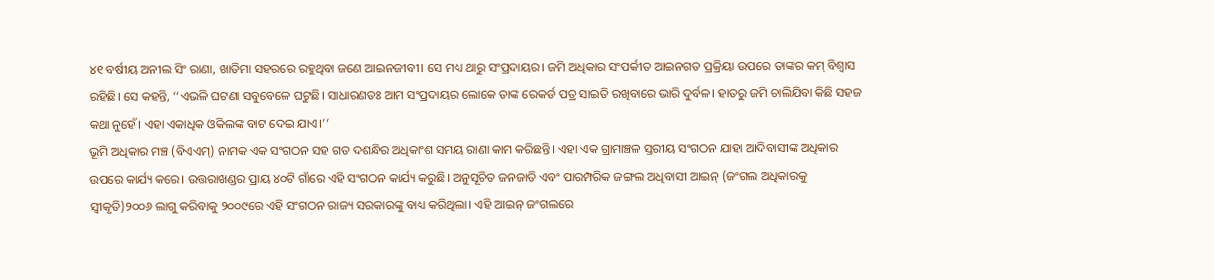୪୧ ବର୍ଷୀୟ ଅନୀଲ ସିଂ ରାଣା, ଖାତିମା ସହରରେ ରହୁଥିବା ଜଣେ ଆଇନଜୀବୀ। ସେ ମଧ୍ୟ ଥାରୁ ସଂପ୍ରଦାୟର। ଜମି ଅଧିକାର ସଂପର୍କୀତ ଆଇନଗତ ପ୍ରକ୍ରିୟା ଉପରେ ତାଙ୍କର କମ୍ ବିଶ୍ୱାସ ରହିଛି। ସେ କହନ୍ତି, ‘‘ଏଭଳି ଘଟଣା ସବୁବେଳେ ଘଟୁଛି। ସାଧାରଣତଃ ଆମ ସଂପ୍ରଦାୟର ଲୋକେ ତାଙ୍କ ରେକର୍ଡ ପତ୍ର ସାଇତି ରଖିବାରେ ଭାରି ଦୁର୍ବଳ। ହାତରୁ ଜମି ଚାଲିଯିବା କିଛି ସହଜ କଥା ନୁହେଁ। ଏହା ଏକାଧିକ ଓକିଲଙ୍କ ବାଟ ଦେଇ ଯାଏ।’’
ଭୂମି ଅଧିକାର ମଞ୍ଚ (ବିଏଏମ୍) ନାମକ ଏକ ସଂଗଠନ ସହ ଗତ ଦଶନ୍ଧିର ଅଧିକାଂଶ ସମୟ ରାଣା କାମ କରିଛନ୍ତି। ଏହା ଏକ ଗ୍ରାମାଞ୍ଚଳ ସ୍ତରୀୟ ସଂଗଠନ ଯାହା ଆଦିବାସୀଙ୍କ ଅଧିକାର ଉପରେ କାର୍ଯ୍ୟ କରେ। ଉତ୍ତରାଖଣ୍ଡର ପ୍ରାୟ ୪୦ଟି ଗାଁରେ ଏହି ସଂଗଠନ କାର୍ଯ୍ୟ କରୁଛି। ଅନୁସୂଚିତ ଜନଜାତି ଏବଂ ପାରମ୍ପରିକ ଜଙ୍ଗଲ ଅଧିବାସୀ ଆଇନ୍ (ଜଂଗଲ ଅଧିକାରକୁ ସ୍ୱୀକୃତି)୨୦୦୬ ଲାଗୁ କରିବାକୁ ୨୦୦୯ରେ ଏହି ସଂଗଠନ ରାଜ୍ୟ ସରକାରଙ୍କୁ ବାଧ୍ୟ କରିଥିଲା। ଏହି ଆଇନ୍ ଜଂଗଲରେ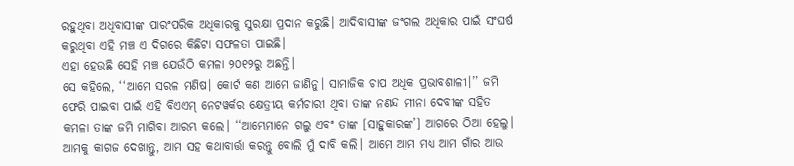ରହୁଥିବା ଅଧିବାସୀଙ୍କ ପାରଂପରିକ ଅଧିକାରକୁ ସୁରକ୍ଷା ପ୍ରଦାନ କରୁଛି। ଆଦିବାସୀଙ୍କ ଜଂଗଲ ଅଧିକାର ପାଇଁ ସଂଘର୍ଷ କରୁଥିବା ଏହି ମଞ୍ଚ ଏ ଦିଗରେ କିଛିଟା ସଫଳତା ପାଇଛି।
ଏହା ହେଉଛି ସେହି ମଞ୍ଚ ଯେଉଁଠି କମଳା ୨୦୧୨ରୁ ଅଛନ୍ତି।
ସେ କହିଲେ, ‘‘ଆମେ ସରଳ ମଣିଷ। କୋର୍ଟ କଣ ଆମେ ଜାଣିନୁ। ସାମାଜିକ ଚାପ ଅଧିକ ପ୍ରଭାବଶାଳୀ।’’ ଜମି ଫେରି ପାଇବା ପାଇଁ ଏହି ବିଏଏମ୍ ନେଟୱର୍କର କ୍ଷେତ୍ରୀୟ କର୍ମଚାରୀ ଥିବା ତାଙ୍କ ନଣନ୍ଦ ମୀନା ଦେବୀଙ୍କ ସହିତ କମଳା ତାଙ୍କ ଜମି ମାଗିବା ଆରମ୍ଭ କଲେ। ‘‘ଆମ୍ଭେମାନେ ଗଲୁ ଏବଂ ତାଙ୍କ [ସାହୁକାରଙ୍କ’] ଆଗରେ ଠିଆ ହେଲୁ। ଆମକୁ କାଗଜ ଦେଖାନ୍ତୁ, ଆମ ସହ କଥାବାର୍ତ୍ତା କରନ୍ତୁ ବୋଲି ମୁଁ ଦାବି କଲି। ଆମେ ଆମ ମଧ୍ୟ ଆମ ଗାଁର ଆଉ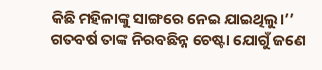କିଛି ମହିଳାଙ୍କୁ ସାଙ୍ଗରେ ନେଇ ଯାଇଥିଲୁ।’’
ଗତବର୍ଷ ତାଙ୍କ ନିରବଛିନ୍ନ ଚେଷ୍ଟା ଯୋଗୁଁ ଜଣେ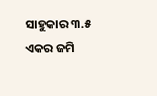ସାହୁକାର ୩.୫ ଏକର ଜମି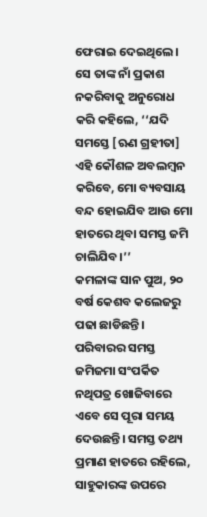ଫେରାଇ ଦେଇଥିଲେ। ସେ ତାଙ୍କ ନାଁ ପ୍ରକାଶ ନକରିବାକୁ ଅନୁରୋଧ କରି କହିଲେ, ‘‘ଯଦି ସମସ୍ତେ [ଋଣ ଗ୍ରହୀତା] ଏହି କୌଶଳ ଅବଲମ୍ବନ କରିବେ, ମୋ ବ୍ୟବସାୟ ବନ୍ଦ ହୋଇଯିବ ଆଉ ମୋ ହାତରେ ଥିବା ସମସ୍ତ ଜମି ଚାଲିଯିବ।’’
କମଳାଙ୍କ ସାନ ପୁଅ, ୨୦ ବର୍ଷ କେଶବ କଲେଜରୁ ପଢା ଛାଡିଛନ୍ତି। ପରିବାରର ସମସ୍ତ ଜମିଜମା ସଂପର୍କିତ ନଥିପତ୍ର ଖୋଜିବାରେ ଏବେ ସେ ପୂରା ସମୟ ଦେଉଛନ୍ତି। ସମସ୍ତ ତଥ୍ୟ ପ୍ରମାଣ ହାତରେ ରହିଲେ, ସାହୁକାରଙ୍କ ଉପରେ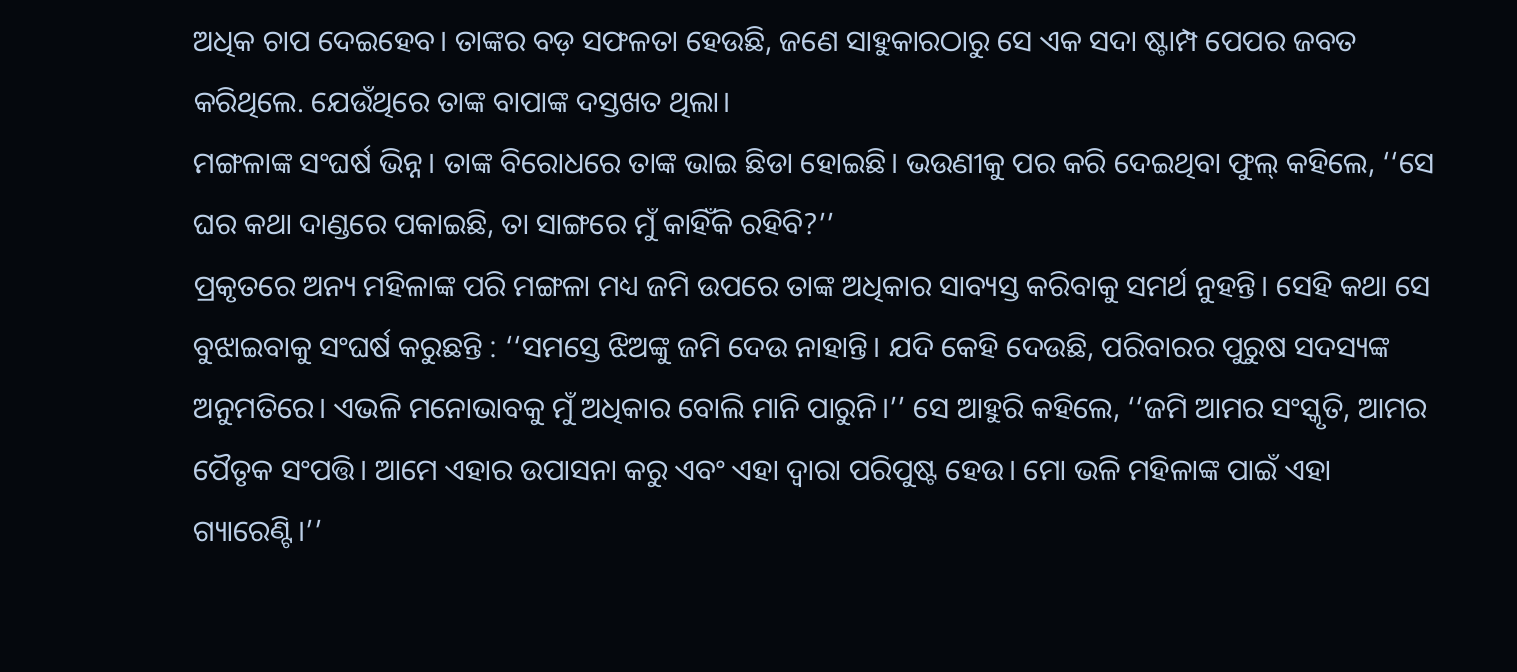ଅଧିକ ଚାପ ଦେଇହେବ। ତାଙ୍କର ବଡ଼ ସଫଳତା ହେଉଛି, ଜଣେ ସାହୁକାରଠାରୁ ସେ ଏକ ସଦା ଷ୍ଟାମ୍ପ ପେପର ଜବତ କରିଥିଲେ. ଯେଉଁଥିରେ ତାଙ୍କ ବାପାଙ୍କ ଦସ୍ତଖତ ଥିଲା।
ମଙ୍ଗଳାଙ୍କ ସଂଘର୍ଷ ଭିନ୍ନ। ତାଙ୍କ ବିରୋଧରେ ତାଙ୍କ ଭାଇ ଛିଡା ହୋଇଛି। ଭଉଣୀକୁ ପର କରି ଦେଇଥିବା ଫୁଲ୍ କହିଲେ, ‘‘ସେ ଘର କଥା ଦାଣ୍ଡରେ ପକାଇଛି, ତା ସାଙ୍ଗରେ ମୁଁ କାହିଁକି ରହିବି?’’
ପ୍ରକୃତରେ ଅନ୍ୟ ମହିଳାଙ୍କ ପରି ମଙ୍ଗଳା ମଧ୍ୟ ଜମି ଉପରେ ତାଙ୍କ ଅଧିକାର ସାବ୍ୟସ୍ତ କରିବାକୁ ସମର୍ଥ ନୁହନ୍ତି। ସେହି କଥା ସେ ବୁଝାଇବାକୁ ସଂଘର୍ଷ କରୁଛନ୍ତି : ‘‘ସମସ୍ତେ ଝିଅଙ୍କୁ ଜମି ଦେଉ ନାହାନ୍ତି। ଯଦି କେହି ଦେଉଛି, ପରିବାରର ପୁରୁଷ ସଦସ୍ୟଙ୍କ ଅନୁମତିରେ। ଏଭଳି ମନୋଭାବକୁ ମୁଁ ଅଧିକାର ବୋଲି ମାନି ପାରୁନି।’’ ସେ ଆହୁରି କହିଲେ, ‘‘ଜମି ଆମର ସଂସ୍କୃତି, ଆମର ପୈତୃକ ସଂପତ୍ତି। ଆମେ ଏହାର ଉପାସନା କରୁ ଏବଂ ଏହା ଦ୍ୱାରା ପରିପୁଷ୍ଟ ହେଉ। ମୋ ଭଳି ମହିଳାଙ୍କ ପାଇଁ ଏହା ଗ୍ୟାରେଣ୍ଟି।’’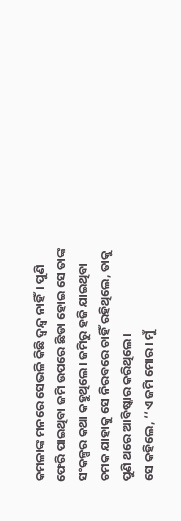କମଳାଙ୍କ ମନରେ ସେଭଳି କିଛି ଦ୍ୱନ୍ଦ୍ୱ ନାହିଁ। ପୁଣି ଫେରି ପାଇଥିବା ଜମି ଉପରେ ଛିଡା ହୋଇ ସେ ତାଙ୍କ ସଂକଳ୍ପର କଥା କହୁଥିଲେ। ଜମିରୁ ହଜି ଯାଇଥିବା ଚମକ ଯାହାକୁ ସେ ନିରବରେ ଚାହିଁ ରହିଥିଲେ, ତାକୁ ପୁଣି ଥରେ ଆବିଷ୍କାର କରିଥିଲେ।
ସେ କହିଲେ, ‘‘ଏ ଜମି ମୋର। ମୁଁ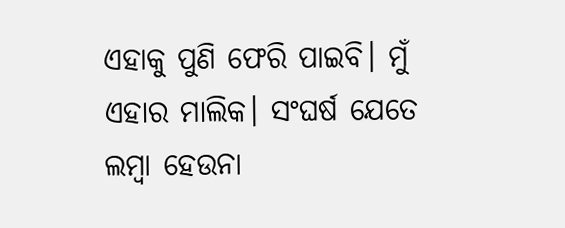ଏହାକୁ ପୁଣି ଫେରି ପାଇବି। ମୁଁ ଏହାର ମାଲିକ। ସଂଘର୍ଷ ଯେତେ ଲମ୍ବା ହେଉନା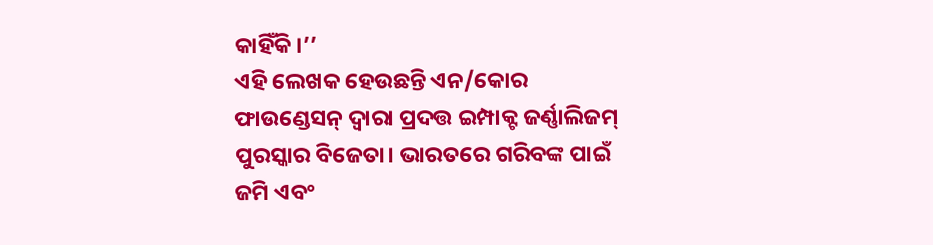କାହିଁକି।’’
ଏହି ଲେଖକ ହେଉଛନ୍ତି ଏନ/କୋର ଫାଉଣ୍ଡେସନ୍ ଦ୍ୱାରା ପ୍ରଦତ୍ତ ଇମ୍ପାକ୍ଟ ଜର୍ଣ୍ଣାଲିଜମ୍ ପୁରସ୍କାର ବିଜେତା। ଭାରତରେ ଗରିବଙ୍କ ପାଇଁ ଜମି ଏବଂ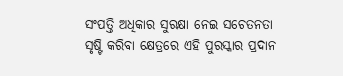ସଂପତ୍ତି ଅଧିକାର ସୁରକ୍ଷା ନେଇ ସଚେତନତା ସୃଷ୍ଟି କରିବା କ୍ଷେତ୍ରରେ ଏହି ପୁରସ୍କାର ପ୍ରଦାନ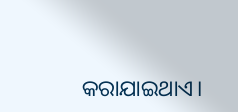କରାଯାଇଥାଏ।